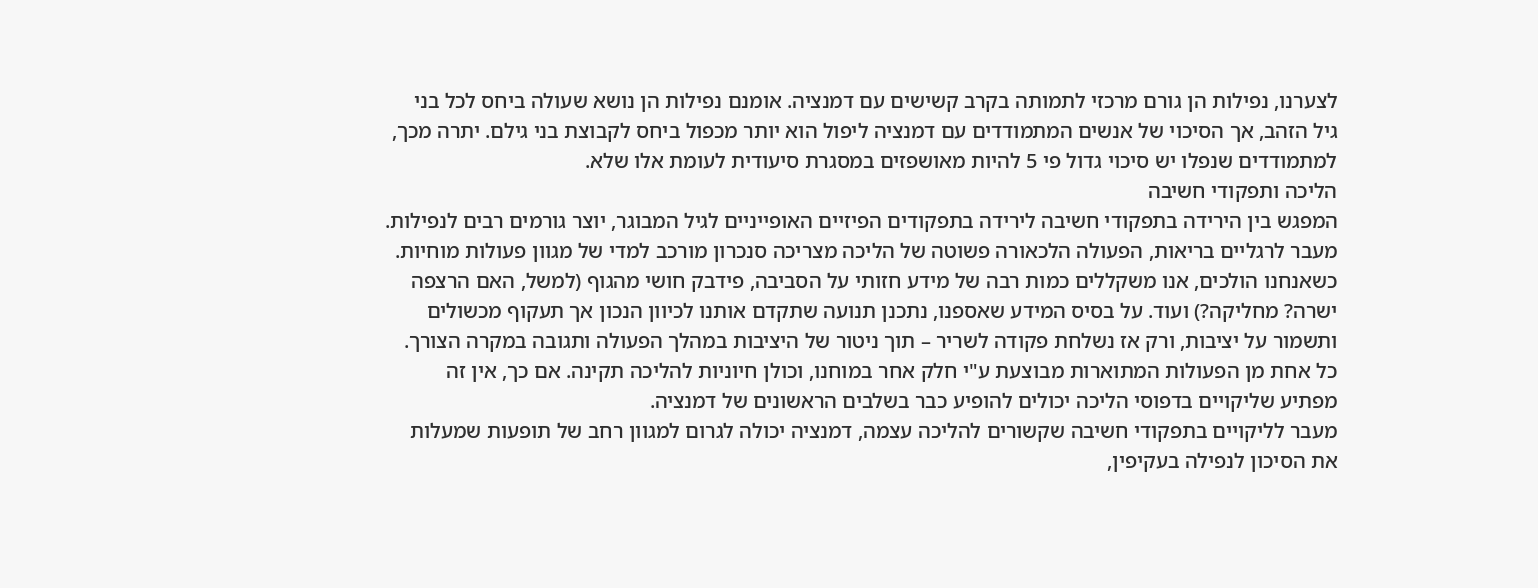לצערנו, נפילות הן גורם מרכזי לתמותה בקרב קשישים עם דמנציה. אומנם נפילות הן נושא שעולה ביחס לכל בני גיל הזהב, אך הסיכוי של אנשים המתמודדים עם דמנציה ליפול הוא יותר מכפול ביחס לקבוצת בני גילם. יתרה מכך, למתמודדים שנפלו יש סיכוי גדול פי 5 להיות מאושפזים במסגרת סיעודית לעומת אלו שלא.
הליכה ותפקודי חשיבה
המפגש בין הירידה בתפקודי חשיבה לירידה בתפקודים הפיזיים האופייניים לגיל המבוגר, יוצר גורמים רבים לנפילות. מעבר לרגליים בריאות, הפעולה הלכאורה פשוטה של הליכה מצריכה סנכרון מורכב למדי של מגוון פעולות מוחיות. כשאנחנו הולכים, אנו משקללים כמות רבה של מידע חזותי על הסביבה, פידבק חושי מהגוף (למשל, האם הרצפה ישרה? מחליקה?) ועוד. על בסיס המידע שאספנו, נתכנן תנועה שתקדם אותנו לכיוון הנכון אך תעקוף מכשולים ותשמור על יציבות, ורק אז נשלחת פקודה לשריר – תוך ניטור של היציבות במהלך הפעולה ותגובה במקרה הצורך. כל אחת מן הפעולות המתוארות מבוצעת ע"י חלק אחר במוחנו, וכולן חיוניות להליכה תקינה. אם כך, אין זה מפתיע שליקויים בדפוסי הליכה יכולים להופיע כבר בשלבים הראשונים של דמנציה.
מעבר לליקויים בתפקודי חשיבה שקשורים להליכה עצמה, דמנציה יכולה לגרום למגוון רחב של תופעות שמעלות את הסיכון לנפילה בעקיפין,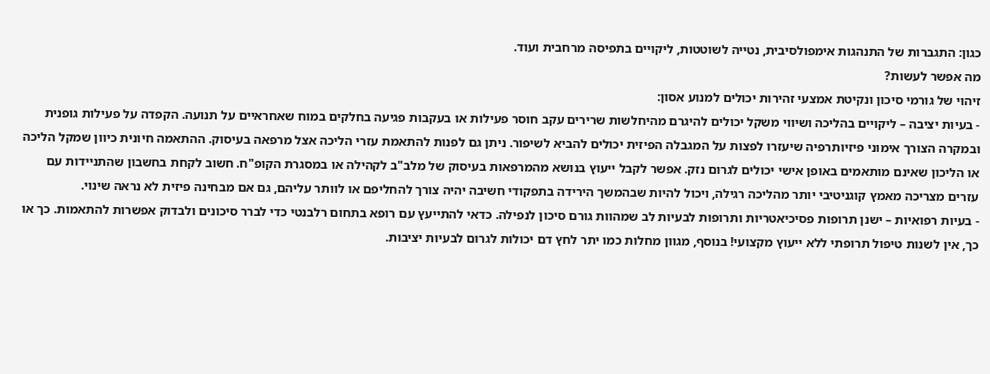כגון: התגברות של התנהגות אימפולסיבית, נטייה לשוטטות, ליקויים בתפיסה מרחבית ועוד.
מה אפשר לעשות?
זיהוי של גורמי סיכון ונקיטת אמצעי זהירות יכולים למנוע אסון:
- בעיות יציבה – ליקויים בהליכה ושיווי משקל יכולים להיגרם מהיחלשות שרירים עקב חוסר פעילות או בעקבות פגיעה בחלקים במוח שאחראיים על תנועה. הקפדה על פעילות גופנית ובמקרה הצורך אימוני פיזיותרפיה שיעזרו לפצות על המגבלה הפיזית יכולים להביא לשיפור. ניתן גם לפנות להתאמת עזרי הליכה אצל מרפאה בעיסוק. ההתאמה חיונית כיוון שמקל הליכה או הליכון שאינם מותאמים באופן אישי יכולים לגרום נזק. אפשר לקבל ייעוץ בנושא מהמרפאות בעיסוק של מלב"ב לקהילה או במסגרת הקופ"ח. חשוב לקחת בחשבון שהתניידות עם עזרים מצריכה מאמץ קוגניטיבי יותר מהליכה רגילה, ויכול להיות שבהמשך הירידה בתפקודי חשיבה יהיה צורך להחליפם או לוותר עליהם, גם אם מבחינה פיזית לא נראה שינוי.
- בעיות רפואיות – ישנן תרופות פסיכיאטריות ותרופות לבעיות לב שמהוות גורם סיכון לנפילה. כדאי להתייעץ עם רופא בתחום רלבנטי כדי לברר סיכונים ולבדוק אפשרות להתאמות. כך או כך, אין לשנות טיפול תרופתי ללא ייעוץ מקצועי! בנוסף, מגוון מחלות כמו יתר לחץ דם יכולות לגרום לבעיות יציבות.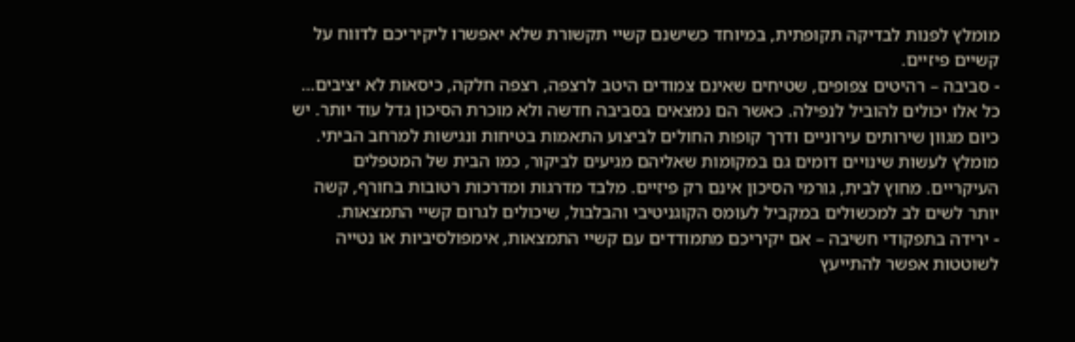מומלץ לפנות לבדיקה תקופתית, במיוחד כשישנם קשיי תקשורת שלא יאפשרו ליקיריכם לדווח על קשיים פיזיים.
- סביבה – רהיטים צפופים, שטיחים שאינם צמודים היטב לרצפה, רצפה חלקה, כיסאות לא יציבים… כל אלו יכולים להוביל לנפילה. כאשר הם נמצאים בסביבה חדשה ולא מוכרת הסיכון גדל עוד יותר. יש כיום מגוון שירותים עירוניים ודרך קופות החולים לביצוע התאמות בטיחות ונגישות למרחב הביתי. מומלץ לעשות שינויים דומים גם במקומות שאליהם מגיעים לביקור, כמו הבית של המטפלים העיקריים. מחוץ לבית, גורמי הסיכון אינם רק פיזיים. מלבד מדרגות ומדרכות רטובות בחורף, קשה יותר לשים לב למכשולים במקביל לעומס הקוגניטיבי והבלבול, שיכולים לגרום קשיי התמצאות.
- ירידה בתפקודי חשיבה – אם יקיריכם מתמודדים עם קשיי התמצאות, אימפולסיביות או נטייה לשוטטות אפשר להתייעץ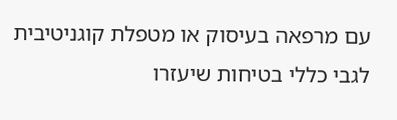עם מרפאה בעיסוק או מטפלת קוגניטיבית לגבי כללי בטיחות שיעזרו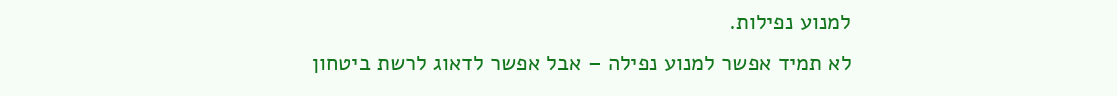למנוע נפילות.
לא תמיד אפשר למנוע נפילה – אבל אפשר לדאוג לרשת ביטחון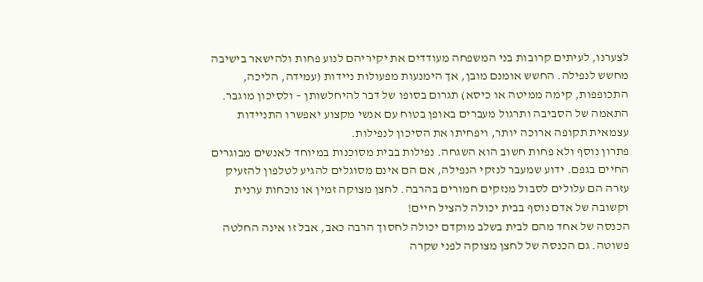לצערנו, לעיתים קרובות בני המשפחה מעודדים את יקיריהם לנוע פחות ולהישאר בישיבה מחשש לנפילה. החשש אומנם מובן, אך הימנעות מפעולות ניידות (עמידה, הליכה, התכופפות, קימה ממיטה או כיסא) תגרום בסופו של דבר להיחלשותן – ולסיכון מוגבר. התאמה של הסביבה ותרגול מעברים באופן בטוח עם אנשי מקצוע יאפשרו התניידות עצמאית תקופה ארוכה יותר, ויפחיתו את הסיכון לנפילות.
פתרון נוסף ולא פחות חשוב הוא השגחה. נפילות בבית מסוכנות במיוחד לאנשים מבוגרים החיים בגפם. ידוע שמעבר לנזקי הנפילה, אם הם אינם מסוגלים להגיע לטלפון להזעיק עזרה הם עלולים לסבול מנזקים חמורים בהרבה. לחצן מצוקה זמין או נוכחות ערנית וקשובה של אדם נוסף בבית יכולה להציל חיים!
הכנסה של אחד מהם לבית בשלב מוקדם יכולה לחסוך הרבה כאב, אבל זו אינה החלטה פשוטה. גם הכנסה של לחצן מצוקה לפני שקרה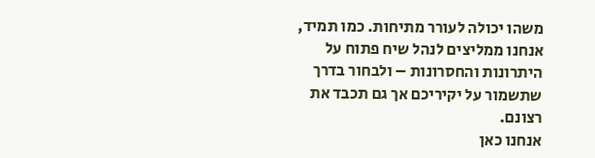משהו יכולה לעורר מתיחות. כמו תמיד, אנחנו ממליצים לנהל שיח פתוח על היתרונות והחסרונות – ולבחור בדרך שתשמור על יקיריכם אך גם תכבד את רצונם.
אנחנו כאן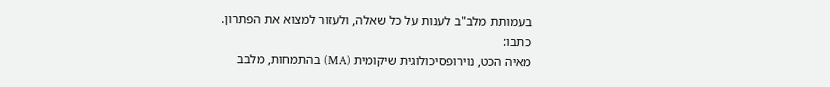בעמותת מלב"ב לענות על כל שאלה, ולעזור למצוא את הפתרון.
כתבו:
מאיה הכט, נוירופסיכולוגית שיקומית (MA) בהתמחות, מלבב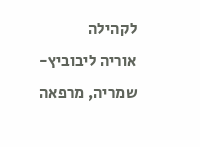לקהילה
אוריה ליבוביץ-שמריה, מרפאה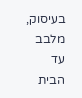בעיסוק, מלבב עד הבית